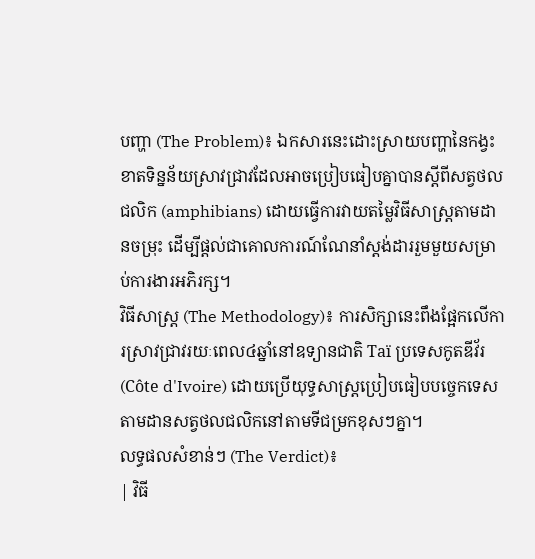បញ្ហា (The Problem)៖ ឯកសារនេះដោះស្រាយបញ្ហានៃកង្វះខាតទិន្នន័យស្រាវជ្រាវដែលអាចប្រៀបធៀបគ្នាបានស្តីពីសត្វថលជលិក (amphibians) ដោយធ្វើការវាយតម្លៃវិធីសាស្ត្រតាមដានចម្រុះ ដើម្បីផ្តល់ជាគោលការណ៍ណែនាំស្តង់ដាររួមមួយសម្រាប់ការងារអភិរក្ស។
វិធីសាស្ត្រ (The Methodology)៖ ការសិក្សានេះពឹងផ្អែកលើការស្រាវជ្រាវរយៈពេល៤ឆ្នាំនៅឧទ្យានជាតិ Taï ប្រទេសកូតឌីវ័រ (Côte d'Ivoire) ដោយប្រើយុទ្ធសាស្ត្រប្រៀបធៀបបច្ចេកទេសតាមដានសត្វថលជលិកនៅតាមទីជម្រកខុសៗគ្នា។
លទ្ធផលសំខាន់ៗ (The Verdict)៖
| វិធី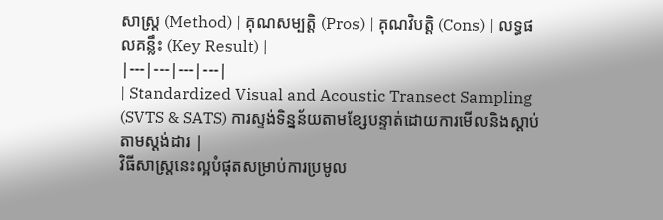សាស្ត្រ (Method) | គុណសម្បត្តិ (Pros) | គុណវិបត្តិ (Cons) | លទ្ធផលគន្លឹះ (Key Result) |
|---|---|---|---|
| Standardized Visual and Acoustic Transect Sampling (SVTS & SATS) ការស្ទង់ទិន្នន័យតាមខ្សែបន្ទាត់ដោយការមើលនិងស្តាប់តាមស្តង់ដារ |
វិធីសាស្ត្រនេះល្អបំផុតសម្រាប់ការប្រមូល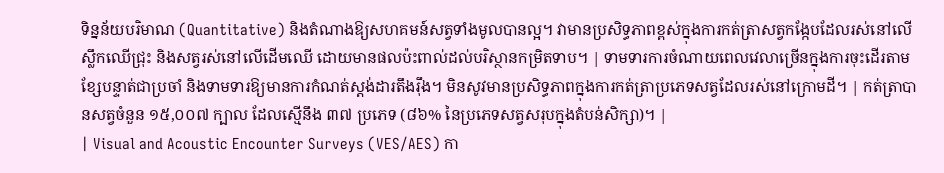ទិន្នន័យបរិមាណ (Quantitative) និងតំណាងឱ្យសហគមន៍សត្វទាំងមូលបានល្អ។ វាមានប្រសិទ្ធភាពខ្ពស់ក្នុងការកត់ត្រាសត្វកង្កែបដែលរស់នៅលើស្លឹកឈើជ្រុះ និងសត្វរស់នៅលើដើមឈើ ដោយមានផលប៉ះពាល់ដល់បរិស្ថានកម្រិតទាប។ | ទាមទារការចំណាយពេលវេលាច្រើនក្នុងការចុះដើរតាមខ្សែបន្ទាត់ជាប្រចាំ និងទាមទារឱ្យមានការកំណត់ស្តង់ដារតឹងរ៉ឹង។ មិនសូវមានប្រសិទ្ធភាពក្នុងការកត់ត្រាប្រភេទសត្វដែលរស់នៅក្រោមដី។ | កត់ត្រាបានសត្វចំនួន ១៥,០០៧ ក្បាល ដែលស្មើនឹង ៣៧ ប្រភេទ (៨៦% នៃប្រភេទសត្វសរុបក្នុងតំបន់សិក្សា)។ |
| Visual and Acoustic Encounter Surveys (VES/AES) កា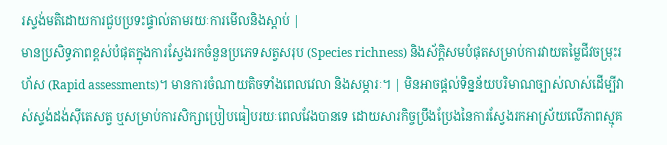រស្ទង់មតិដោយការជួបប្រទះផ្ទាល់តាមរយៈការមើលនិងស្តាប់ |
មានប្រសិទ្ធភាពខ្ពស់បំផុតក្នុងការស្វែងរកចំនួនប្រភេទសត្វសរុប (Species richness) និងស័ក្តិសមបំផុតសម្រាប់ការវាយតម្លៃជីវចម្រុះរហ័ស (Rapid assessments)។ មានការចំណាយតិចទាំងពេលវេលា និងសម្ភារៈ។ | មិនអាចផ្តល់ទិន្នន័យបរិមាណច្បាស់លាស់ដើម្បីវាស់ស្ទង់ដង់ស៊ីតេសត្វ ឬសម្រាប់ការសិក្សាប្រៀបធៀបរយៈពេលវែងបានទេ ដោយសារកិច្ចប្រឹងប្រែងនៃការស្វែងរកអាស្រ័យលើភាពស្មុគ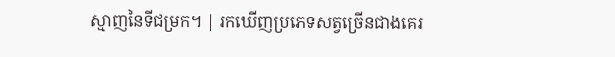ស្មាញនៃទីជម្រក។ | រកឃើញប្រភេទសត្វច្រើនជាងគេរ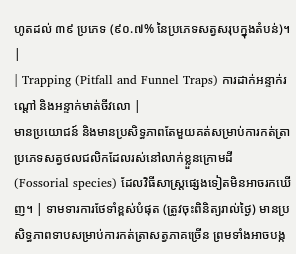ហូតដល់ ៣៩ ប្រភេទ (៩០.៧% នៃប្រភេទសត្វសរុបក្នុងតំបន់)។ |
| Trapping (Pitfall and Funnel Traps) ការដាក់អន្ទាក់រណ្តៅ និងអន្ទាក់មាត់ចីវលោ |
មានប្រយោជន៍ និងមានប្រសិទ្ធភាពតែមួយគត់សម្រាប់ការកត់ត្រាប្រភេទសត្វថលជលិកដែលរស់នៅលាក់ខ្លួនក្រោមដី (Fossorial species) ដែលវិធីសាស្ត្រផ្សេងទៀតមិនអាចរកឃើញ។ | ទាមទារការថែទាំខ្ពស់បំផុត (ត្រូវចុះពិនិត្យរាល់ថ្ងៃ) មានប្រសិទ្ធភាពទាបសម្រាប់ការកត់ត្រាសត្វភាគច្រើន ព្រមទាំងអាចបង្ក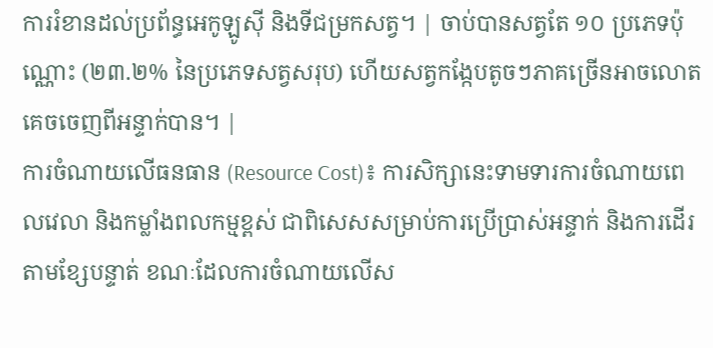ការរំខានដល់ប្រព័ន្ធអេកូឡូស៊ី និងទីជម្រកសត្វ។ | ចាប់បានសត្វតែ ១០ ប្រភេទប៉ុណ្ណោះ (២៣.២% នៃប្រភេទសត្វសរុប) ហើយសត្វកង្កែបតូចៗភាគច្រើនអាចលោតគេចចេញពីអន្ទាក់បាន។ |
ការចំណាយលើធនធាន (Resource Cost)៖ ការសិក្សានេះទាមទារការចំណាយពេលវេលា និងកម្លាំងពលកម្មខ្ពស់ ជាពិសេសសម្រាប់ការប្រើប្រាស់អន្ទាក់ និងការដើរតាមខ្សែបន្ទាត់ ខណៈដែលការចំណាយលើស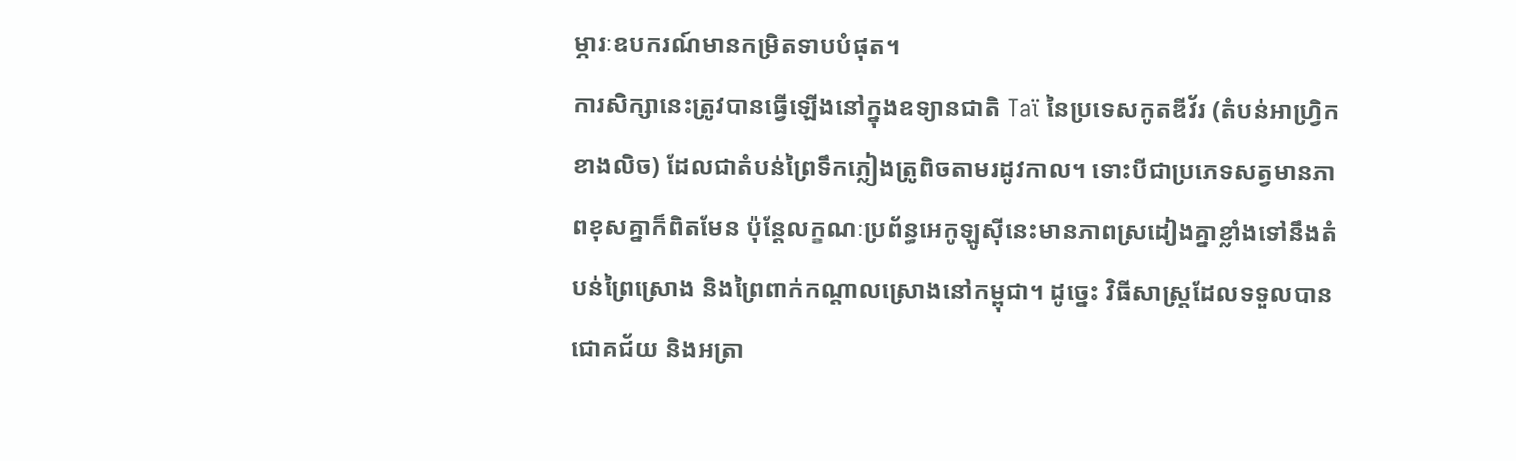ម្ភារៈឧបករណ៍មានកម្រិតទាបបំផុត។
ការសិក្សានេះត្រូវបានធ្វើឡើងនៅក្នុងឧទ្យានជាតិ Taï នៃប្រទេសកូតឌីវ័រ (តំបន់អាហ្វ្រិកខាងលិច) ដែលជាតំបន់ព្រៃទឹកភ្លៀងត្រូពិចតាមរដូវកាល។ ទោះបីជាប្រភេទសត្វមានភាពខុសគ្នាក៏ពិតមែន ប៉ុន្តែលក្ខណៈប្រព័ន្ធអេកូឡូស៊ីនេះមានភាពស្រដៀងគ្នាខ្លាំងទៅនឹងតំបន់ព្រៃស្រោង និងព្រៃពាក់កណ្តាលស្រោងនៅកម្ពុជា។ ដូច្នេះ វិធីសាស្ត្រដែលទទួលបានជោគជ័យ និងអត្រា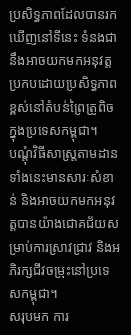ប្រសិទ្ធភាពដែលបានរកឃើញនៅទីនេះ ទំនងជានឹងអាចយកមកអនុវត្តប្រកបដោយប្រសិទ្ធភាពខ្ពស់នៅតំបន់ព្រៃត្រូពិចក្នុងប្រទេសកម្ពុជា។
បណ្តុំវិធីសាស្ត្រតាមដានទាំងនេះមានសារៈសំខាន់ និងអាចយកមកអនុវត្តបានយ៉ាងជោគជ័យសម្រាប់ការស្រាវជ្រាវ និងអភិរក្សជីវចម្រុះនៅប្រទេសកម្ពុជា។
សរុបមក ការ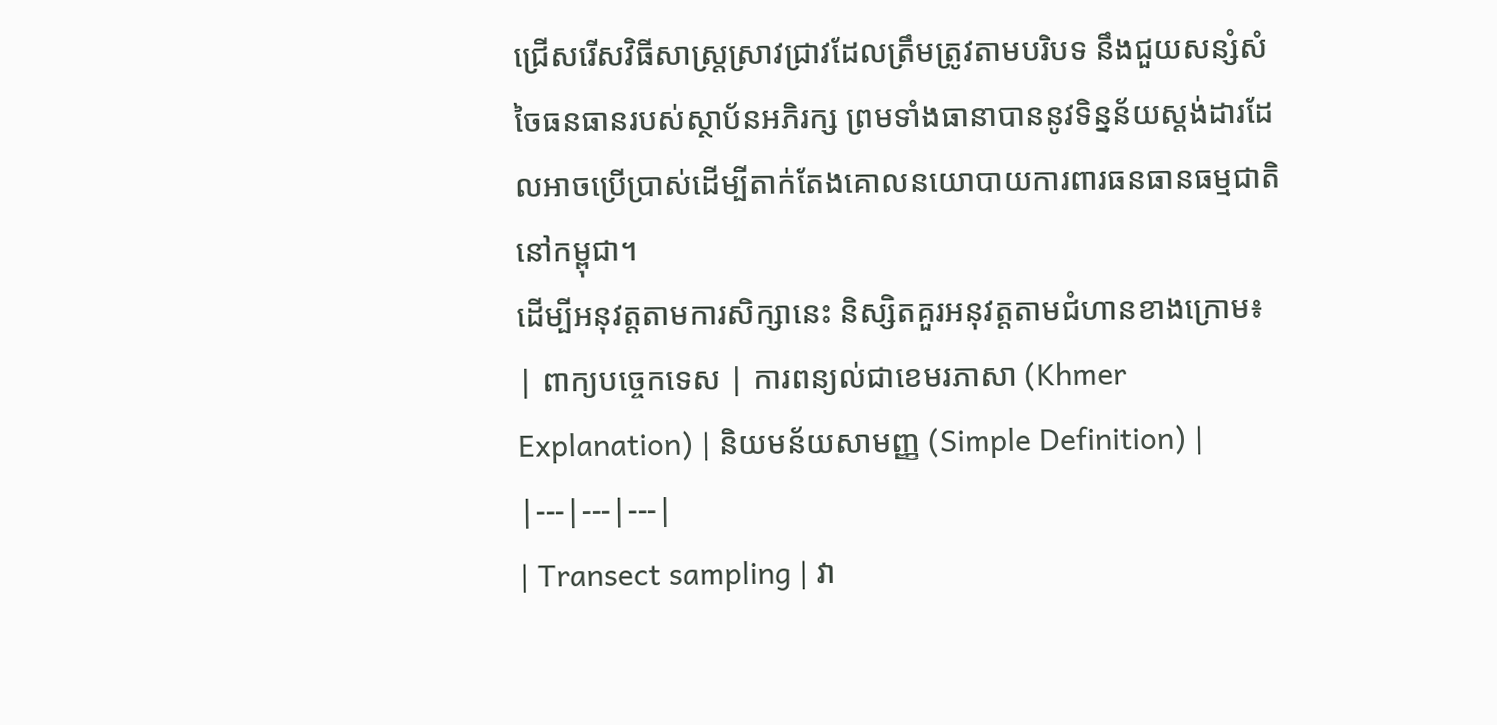ជ្រើសរើសវិធីសាស្ត្រស្រាវជ្រាវដែលត្រឹមត្រូវតាមបរិបទ នឹងជួយសន្សំសំចៃធនធានរបស់ស្ថាប័នអភិរក្ស ព្រមទាំងធានាបាននូវទិន្នន័យស្តង់ដារដែលអាចប្រើប្រាស់ដើម្បីតាក់តែងគោលនយោបាយការពារធនធានធម្មជាតិនៅកម្ពុជា។
ដើម្បីអនុវត្តតាមការសិក្សានេះ និស្សិតគួរអនុវត្តតាមជំហានខាងក្រោម៖
| ពាក្យបច្ចេកទេស | ការពន្យល់ជាខេមរភាសា (Khmer Explanation) | និយមន័យសាមញ្ញ (Simple Definition) |
|---|---|---|
| Transect sampling | វា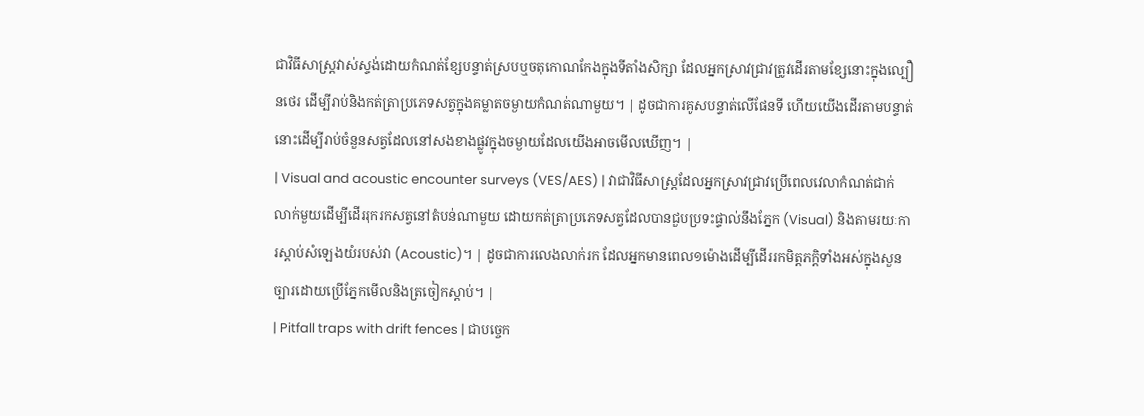ជាវិធីសាស្រ្តវាស់ស្ទង់ដោយកំណត់ខ្សែបន្ទាត់ស្របឬចតុកោណកែងក្នុងទីតាំងសិក្សា ដែលអ្នកស្រាវជ្រាវត្រូវដើរតាមខ្សែនោះក្នុងល្បឿនថេរ ដើម្បីរាប់និងកត់ត្រាប្រភេទសត្វក្នុងគម្លាតចម្ងាយកំណត់ណាមួយ។ | ដូចជាការគូសបន្ទាត់លើផែនទី ហើយយើងដើរតាមបន្ទាត់នោះដើម្បីរាប់ចំនួនសត្វដែលនៅសងខាងផ្លូវក្នុងចម្ងាយដែលយើងអាចមើលឃើញ។ |
| Visual and acoustic encounter surveys (VES/AES) | វាជាវិធីសាស្រ្តដែលអ្នកស្រាវជ្រាវប្រើពេលវេលាកំណត់ជាក់លាក់មួយដើម្បីដើររុករកសត្វនៅតំបន់ណាមួយ ដោយកត់ត្រាប្រភេទសត្វដែលបានជួបប្រទះផ្ទាល់នឹងភ្នែក (Visual) និងតាមរយៈការស្តាប់សំឡេងយំរបស់វា (Acoustic)។ | ដូចជាការលេងលាក់រក ដែលអ្នកមានពេល១ម៉ោងដើម្បីដើររកមិត្តភក្តិទាំងអស់ក្នុងសួនច្បារដោយប្រើភ្នែកមើលនិងត្រចៀកស្តាប់។ |
| Pitfall traps with drift fences | ជាបច្ចេក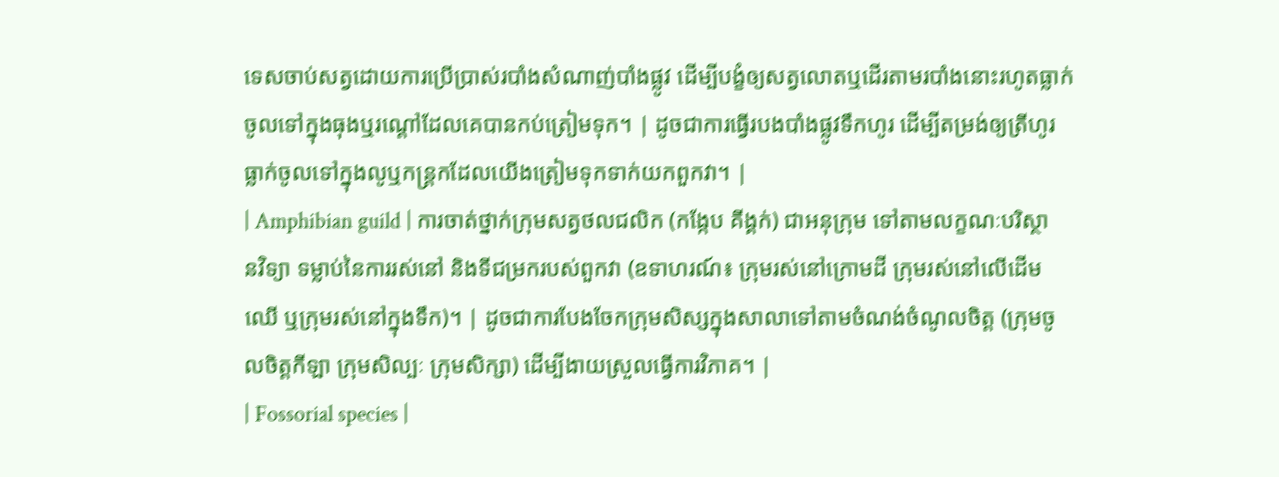ទេសចាប់សត្វដោយការប្រើប្រាស់របាំងសំណាញ់បាំងផ្លូវ ដើម្បីបង្ខំឲ្យសត្វលោតឬដើរតាមរបាំងនោះរហូតធ្លាក់ចូលទៅក្នុងធុងឬរណ្តៅដែលគេបានកប់ត្រៀមទុក។ | ដូចជាការធ្វើរបងបាំងផ្លូវទឹកហូរ ដើម្បីតម្រង់ឲ្យត្រីហូរធ្លាក់ចូលទៅក្នុងលូឬកន្ត្រកដែលយើងត្រៀមទុកទាក់យកពួកវា។ |
| Amphibian guild | ការចាត់ថ្នាក់ក្រុមសត្វថលជលិក (កង្កែប គីង្គក់) ជាអនុក្រុម ទៅតាមលក្ខណៈបរិស្ថានវិទ្យា ទម្លាប់នៃការរស់នៅ និងទីជម្រករបស់ពួកវា (ឧទាហរណ៍៖ ក្រុមរស់នៅក្រោមដី ក្រុមរស់នៅលើដើមឈើ ឬក្រុមរស់នៅក្នុងទឹក)។ | ដូចជាការបែងចែកក្រុមសិស្សក្នុងសាលាទៅតាមចំណង់ចំណូលចិត្ត (ក្រុមចូលចិត្តកីឡា ក្រុមសិល្បៈ ក្រុមសិក្សា) ដើម្បីងាយស្រួលធ្វើការវិភាគ។ |
| Fossorial species |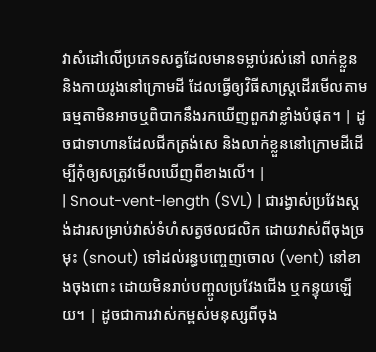វាសំដៅលើប្រភេទសត្វដែលមានទម្លាប់រស់នៅ លាក់ខ្លួន និងកាយរូងនៅក្រោមដី ដែលធ្វើឲ្យវិធីសាស្រ្តដើរមើលតាមធម្មតាមិនអាចឬពិបាកនឹងរកឃើញពួកវាខ្លាំងបំផុត។ | ដូចជាទាហានដែលជីកត្រង់សេ និងលាក់ខ្លួននៅក្រោមដីដើម្បីកុំឲ្យសត្រូវមើលឃើញពីខាងលើ។ |
| Snout-vent-length (SVL) | ជារង្វាស់ប្រវែងស្តង់ដារសម្រាប់វាស់ទំហំសត្វថលជលិក ដោយវាស់ពីចុងច្រមុះ (snout) ទៅដល់រន្ធបញ្ចេញចោល (vent) នៅខាងចុងពោះ ដោយមិនរាប់បញ្ចូលប្រវែងជើង ឬកន្ទុយឡើយ។ | ដូចជាការវាស់កម្ពស់មនុស្សពីចុង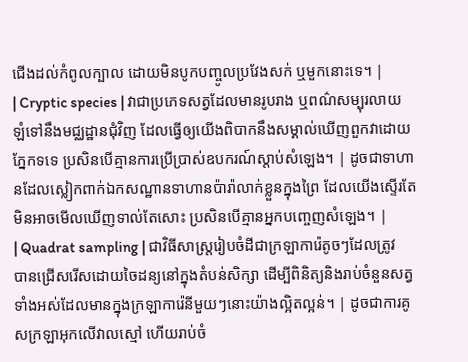ជើងដល់កំពូលក្បាល ដោយមិនបូកបញ្ចូលប្រវែងសក់ ឬមួកនោះទេ។ |
| Cryptic species | វាជាប្រភេទសត្វដែលមានរូបរាង ឬពណ៌សម្បុរលាយឡំទៅនឹងមជ្ឈដ្ឋានជុំវិញ ដែលធ្វើឲ្យយើងពិបាកនឹងសម្គាល់ឃើញពួកវាដោយភ្នែកទទេ ប្រសិនបើគ្មានការប្រើប្រាស់ឧបករណ៍ស្តាប់សំឡេង។ | ដូចជាទាហានដែលស្លៀកពាក់ឯកសណ្ឋានទាហានប៉ារ៉ាលាក់ខ្លួនក្នុងព្រៃ ដែលយើងស្ទើរតែមិនអាចមើលឃើញទាល់តែសោះ ប្រសិនបើគ្មានអ្នកបញ្ចេញសំឡេង។ |
| Quadrat sampling | ជាវិធីសាស្ត្ររៀបចំដីជាក្រឡាការ៉េតូចៗដែលត្រូវបានជ្រើសរើសដោយចៃដន្យនៅក្នុងតំបន់សិក្សា ដើម្បីពិនិត្យនិងរាប់ចំនួនសត្វទាំងអស់ដែលមានក្នុងក្រឡាការ៉េនីមួយៗនោះយ៉ាងល្អិតល្អន់។ | ដូចជាការគូសក្រឡាអុកលើវាលស្មៅ ហើយរាប់ចំ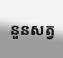នួនសត្វ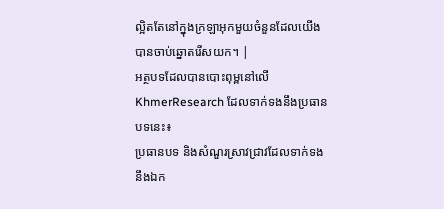ល្អិតតែនៅក្នុងក្រឡាអុកមួយចំនួនដែលយើងបានចាប់ឆ្នោតរើសយក។ |
អត្ថបទដែលបានបោះពុម្ពនៅលើ KhmerResearch ដែលទាក់ទងនឹងប្រធានបទនេះ៖
ប្រធានបទ និងសំណួរស្រាវជ្រាវដែលទាក់ទងនឹងឯក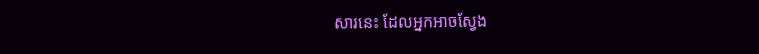សារនេះ ដែលអ្នកអាចស្វែង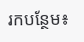រកបន្ថែម៖